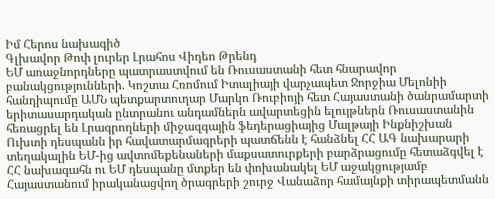Իմ Հերոս նախագիծ
Գլխավոր Թոփ լուրեր Լրահոս Վիդեո Թրենդ
ԵՄ առաջնորդները պատրաստվում են Ռուսաստանի հետ հնարավոր բանակցությունների. Կոշտա Հռոմում Իտալիայի վարչապետ Ջորջիա Մելոնիի հանդիպումը ԱՄՆ պետքարտուղար Մարկո Ռուբիոյի հետ Հայաստանի ծանրամարտի երիտասարդական ընտրանու անդամներն ավարտեցին ելույթներն Ռուսաստանին հեռացրել են Լրագրողների միջազգային ֆեդերացիայից Մալթայի Ինքնիշխան Ուխտի դեսպանն իր հավատարմագրերի պատճենն է հանձնել ՀՀ ԱԳ նախարարի տեղակալին ԵՄ-ից ավտոմեքենաների մաքսատուրքերի բարձրացումը հետաձգվել է ՀՀ նախագահն ու ԵՄ դեսպանը մտքեր են փոխանակել ԵՄ աջակցությամբ Հայաստանում իրականացվող ծրագրերի շուրջ Վանաձոր համայնքի տիրապետմանն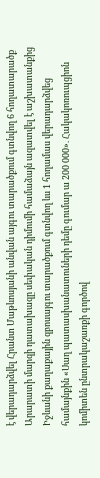է վերադարձվել Հրանտ Մաթևոսյանի անվան այգու տարածքում գտնվող 6 հողատարածք Արարատի մարզի դատախազը սեփական դիմումի համաձայն ազատվել է աշխատանքից Իջևանի քաղաքային զբոսայգու տարածքում գտնվող ևս 1 հողամաս վերադարձվեց համայնքին «Սաղ պատասխանատուների դեմը գումար ա 200 000». Հակակոռուպցիոն կոմիտեն ընտրակաշառքի գործով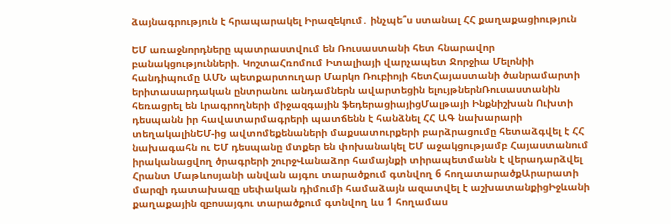ձայնագրություն է հրապարակել Իրազեկում․ ինչպե՞ս ստանալ ՀՀ քաղաքացիություն

ԵՄ առաջնորդները պատրաստվում են Ռուսաստանի հետ հնարավոր բանակցությունների. ԿոշտաՀռոմում Իտալիայի վարչապետ Ջորջիա Մելոնիի հանդիպումը ԱՄՆ պետքարտուղար Մարկո Ռուբիոյի հետՀայաստանի ծանրամարտի երիտասարդական ընտրանու անդամներն ավարտեցին ելույթներնՌուսաստանին հեռացրել են Լրագրողների միջազգային ֆեդերացիայիցՄալթայի Ինքնիշխան Ուխտի դեսպանն իր հավատարմագրերի պատճենն է հանձնել ՀՀ ԱԳ նախարարի տեղակալինԵՄ-ից ավտոմեքենաների մաքսատուրքերի բարձրացումը հետաձգվել է ՀՀ նախագահն ու ԵՄ դեսպանը մտքեր են փոխանակել ԵՄ աջակցությամբ Հայաստանում իրականացվող ծրագրերի շուրջՎանաձոր համայնքի տիրապետմանն է վերադարձվել Հրանտ Մաթևոսյանի անվան այգու տարածքում գտնվող 6 հողատարածքԱրարատի մարզի դատախազը սեփական դիմումի համաձայն ազատվել է աշխատանքիցԻջևանի քաղաքային զբոսայգու տարածքում գտնվող ևս 1 հողամաս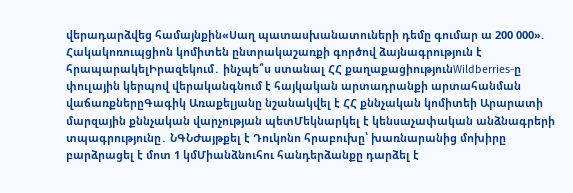վերադարձվեց համայնքին«Սաղ պատասխանատուների դեմը գումար ա 200 000». Հակակոռուպցիոն կոմիտեն ընտրակաշառքի գործով ձայնագրություն է հրապարակելԻրազեկում․ ինչպե՞ս ստանալ ՀՀ քաղաքացիությունWildberries-ը փուլային կերպով վերականգնում է հայկական արտադրանքի արտահանման վաճառքներըԳագիկ Առաքելյանը նշանակվել է ՀՀ քննչական կոմիտեի Արարատի մարզային քննչական վարչության պետՄեկնարկել է կենսաչափական անձնագրերի տպագրությունը․ ՆԳՆԺայթքել է Դուկոնո հրաբուխը՝ խառնարանից մոխիրը բարձրացել է մոտ 1 կմՄիանձնուհու հանդերձանքը դարձել է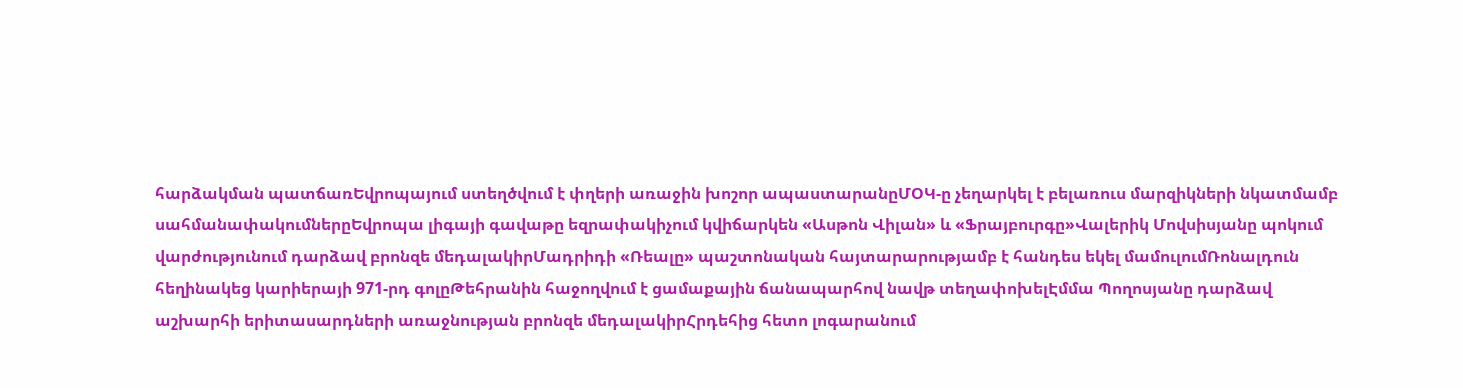հարձակման պատճառԵվրոպայում ստեղծվում է փղերի առաջին խոշոր ապաստարանըՄՕԿ-ը չեղարկել է բելառուս մարզիկների նկատմամբ սահմանափակումներըԵվրոպա լիգայի գավաթը եզրափակիչում կվիճարկեն «Ասթոն Վիլան» և «Ֆրայբուրգը»Վալերիկ Մովսիսյանը պոկում վարժությունում դարձավ բրոնզե մեդալակիրՄադրիդի «Ռեալը» պաշտոնական հայտարարությամբ է հանդես եկել մամուլումՌոնալդուն հեղինակեց կարիերայի 971-րդ գոլըԹեհրանին հաջողվում է ցամաքային ճանապարհով նավթ տեղափոխելԷմմա Պողոսյանը դարձավ աշխարհի երիտասարդների առաջնության բրոնզե մեդալակիրՀրդեհից հետո լոգարանում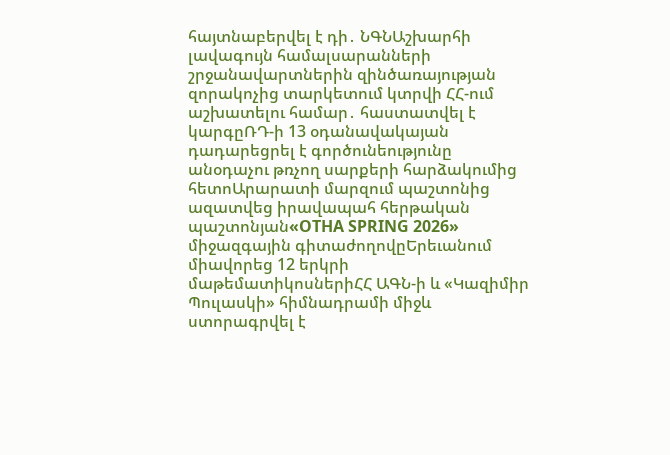հայտնաբերվել է դի․ ՆԳՆԱշխարհի լավագույն համալսարանների շրջանավարտներին զինծառայության զորակոչից տարկետում կտրվի ՀՀ-ում աշխատելու համար․ հաստատվել է կարգըՌԴ-ի 13 օդանավակայան դադարեցրել է գործունեությունը անօդաչու թռչող սարքերի հարձակումից հետոԱրարատի մարզում պաշտոնից ազատվեց իրավապահ հերթական պաշտոնյան«OTHA SPRING 2026» միջազգային գիտաժողովըԵրեւանում միավորեց 12 երկրի մաթեմատիկոսներիՀՀ ԱԳՆ-ի և «Կազիմիր Պուլասկի» հիմնադրամի միջև ստորագրվել է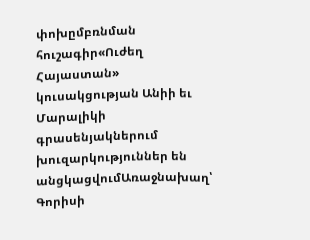փոխըմբռնման հուշագիր«Ուժեղ Հայաստան» կուսակցության Անիի եւ Մարալիկի գրասենյակներում խուզարկություններ են անցկացվումԱռաջնախաղ՝ Գորիսի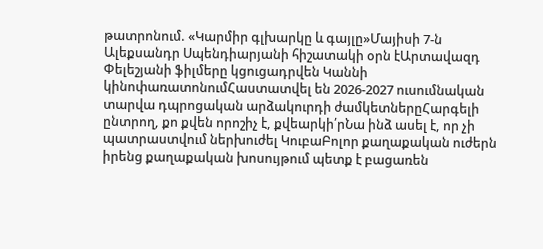թատրոնում. «Կարմիր գլխարկը և գայլը»Մայիսի 7-ն Ալեքսանդր Սպենդիարյանի հիշատակի օրն էԱրտավազդ Փելեշյանի ֆիլմերը կցուցադրվեն Կաննի կինոփառատոնումՀաստատվել են 2026-2027 ուսումնական տարվա դպրոցական արձակուրդի ժամկետներըՀարգելի ընտրող, քո քվեն որոշիչ է, քվեարկի՛րՆա ինձ ասել է, որ չի պատրաստվում ներխուժել ԿուբաԲոլոր քաղաքական ուժերն իրենց քաղաքական խոսույթում պետք է բացառեն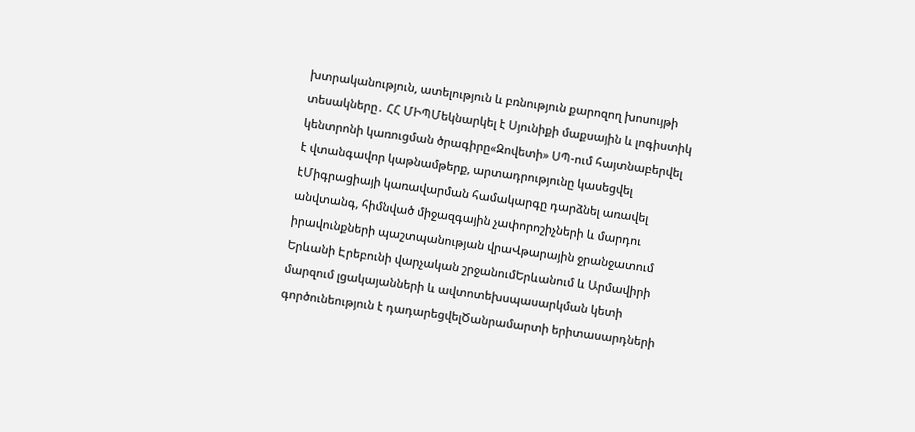խտրականություն, ատելություն և բռնություն քարոզող խոսույթի տեսակները․ ՀՀ ՄԻՊՄեկնարկել է Սյունիքի մաքսային և լոգիստիկ կենտրոնի կառուցման ծրագիրը«Զովետի» ՍՊ-ում հայտնաբերվել է վտանգավոր կաթնամթերք, արտադրությունը կասեցվել էՄիգրացիայի կառավարման համակարգը դարձնել առավել անվտանգ, հիմնված միջազգային չափորոշիչների և մարդու իրավունքների պաշտպանության վրաՎթարային ջրանջատում Երևանի Էրեբունի վարչական շրջանումԵրևանում և Արմավիրի մարզում լցակայանների և ավտոտեխսպասարկման կետի գործունեություն է դադարեցվելԾանրամարտի երիտասարդների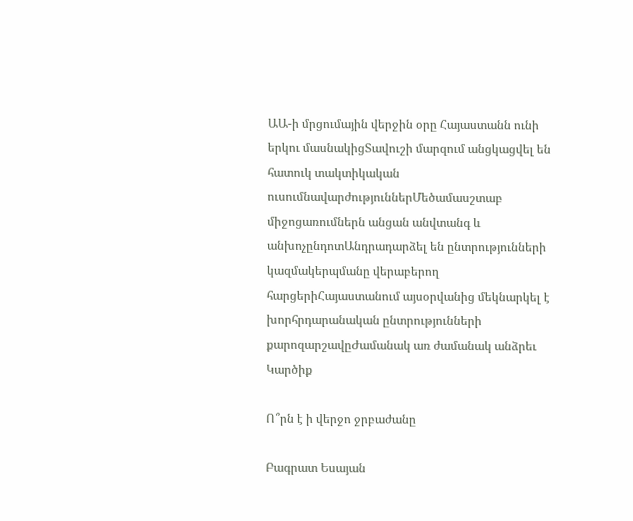ԱԱ-ի մրցումային վերջին օրը Հայաստանն ունի երկու մասնակիցՏավուշի մարզում անցկացվել են հատուկ տակտիկական ուսումնավարժություններՄեծամասշտաբ միջոցառումներն անցան անվտանգ և անխոչընդոտԱնդրադարձել են ընտրությունների կազմակերպմանը վերաբերող հարցերիՀայաստանում այսօրվանից մեկնարկել է խորհրդարանական ընտրությունների քարոզարշավըԺամանակ առ ժամանակ անձրեւ
Կարծիք

Ո՞րն է ի վերջո ջրբաժանը

Բագրատ Եսայան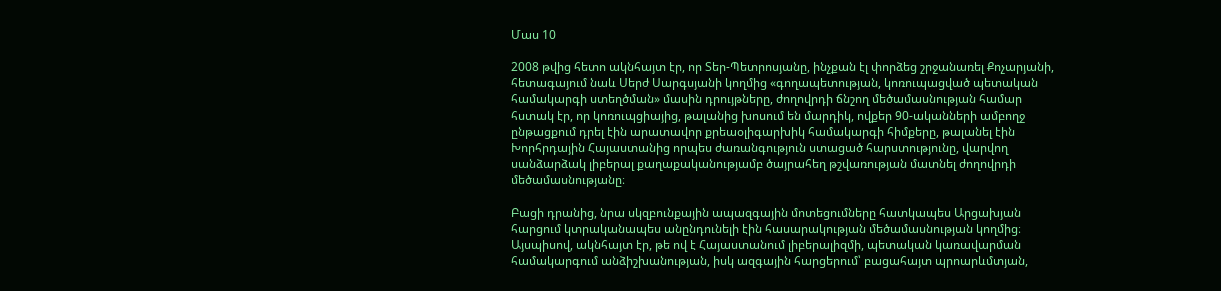Մաս 10

2008 թվից հետո ակնհայտ էր, որ Տեր-Պետրոսյանը, ինչքան էլ փորձեց շրջանառել Քոչարյանի, հետագայում նաև Սերժ Սարգսյանի կողմից «գողապետության, կոռուպացված պետական համակարգի ստեղծման» մասին դրույթները, ժողովրդի ճնշող մեծամասնության համար հստակ էր, որ կոռուպցիայից, թալանից խոսում են մարդիկ, ովքեր 90-ականների ամբողջ ընթացքում դրել էին արատավոր քրեաօլիգարխիկ համակարգի հիմքերը, թալանել էին Խորհրդային Հայաստանից որպես ժառանգություն ստացած հարստությունը, վարվող սանձարձակ լիբերալ քաղաքականությամբ ծայրահեղ թշվառության մատնել ժողովրդի մեծամասնությանը։

Բացի դրանից, նրա սկզբունքային ապազգային մոտեցումները հատկապես Արցախյան հարցում կտրականապես անընդունելի էին հասարակության մեծամասնության կողմից։ Այսպիսով, ակնհայտ էր, թե ով է Հայաստանում լիբերալիզմի, պետական կառավարման համակարգում անձիշխանության, իսկ ազգային հարցերում՝ բացահայտ պրոարևմտյան,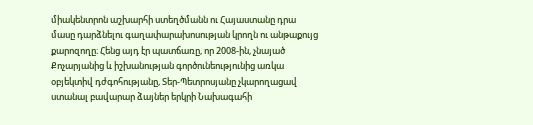միակենտրոն աշխարհի ստեղծմանն ու Հայաստանը դրա մասը դարձնելու գաղափարախոսության կրողն ու անթաքույց քարոզողը։ Հենց այդ էր պատճառը, որ 2008-ին, չնայած Քոչարյանից և իշխանության գործունեությունից առկա օբյեկտիվ դժգոհությանը, Տեր-Պետրոսյանը չկարողացավ ստանալ բավարար ձայներ երկրի Նախագահի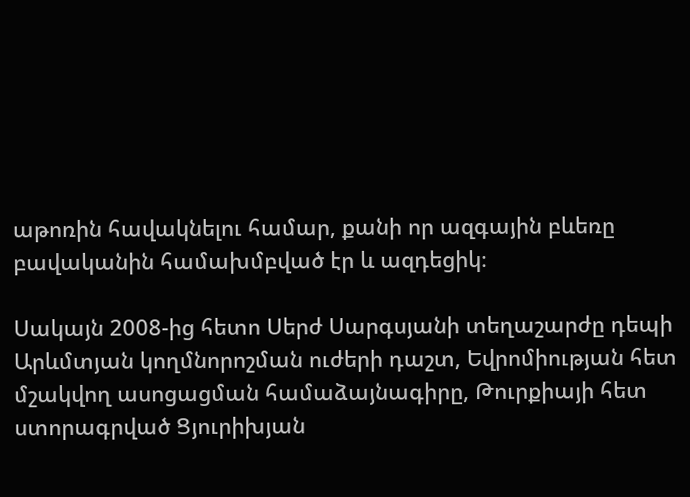աթոռին հավակնելու համար, քանի որ ազգային բևեռը բավականին համախմբված էր և ազդեցիկ։

Սակայն 2008-ից հետո Սերժ Սարգսյանի տեղաշարժը դեպի Արևմտյան կողմնորոշման ուժերի դաշտ, Եվրոմիության հետ մշակվող ասոցացման համաձայնագիրը, Թուրքիայի հետ ստորագրված Ցյուրիխյան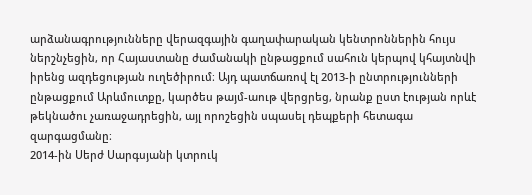արձանագրությունները վերազգային գաղափարական կենտրոններին հույս ներշնչեցին, որ Հայաստանը ժամանակի ընթացքում սահուն կերպով կհայտնվի իրենց ազդեցության ուղեծիրում։ Այդ պատճառով էլ 2013-ի ընտրությունների ընթացքում Արևմուտքը, կարծես թայմ-աութ վերցրեց, նրանք ըստ էության որևէ թեկնածու չառաջադրեցին, այլ որոշեցին սպասել դեպքերի հետագա զարգացմանը։
2014-ին Սերժ Սարգսյանի կտրուկ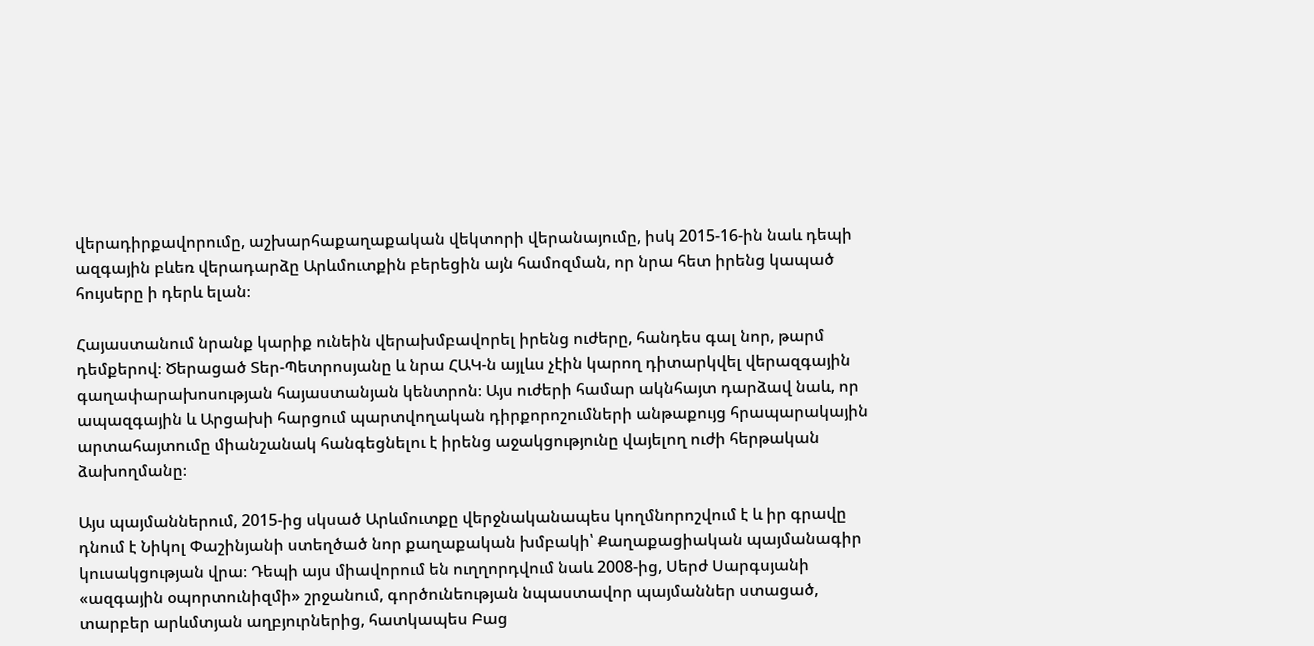վերադիրքավորումը, աշխարհաքաղաքական վեկտորի վերանայումը, իսկ 2015-16-ին նաև դեպի ազգային բևեռ վերադարձը Արևմուտքին բերեցին այն համոզման, որ նրա հետ իրենց կապած հույսերը ի դերև ելան։

Հայաստանում նրանք կարիք ունեին վերախմբավորել իրենց ուժերը, հանդես գալ նոր, թարմ դեմքերով։ Ծերացած Տեր-Պետրոսյանը և նրա ՀԱԿ-ն այլևս չէին կարող դիտարկվել վերազգային գաղափարախոսության հայաստանյան կենտրոն։ Այս ուժերի համար ակնհայտ դարձավ նաև, որ ապազգային և Արցախի հարցում պարտվողական դիրքորոշումների անթաքույց հրապարակային արտահայտումը միանշանակ հանգեցնելու է իրենց աջակցությունը վայելող ուժի հերթական ձախողմանը։

Այս պայմաններում, 2015-ից սկսած Արևմուտքը վերջնականապես կողմնորոշվում է և իր գրավը դնում է Նիկոլ Փաշինյանի ստեղծած նոր քաղաքական խմբակի՝ Քաղաքացիական պայմանագիր կուսակցության վրա։ Դեպի այս միավորում են ուղղորդվում նաև 2008-ից, Սերժ Սարգսյանի «ազգային օպորտունիզմի» շրջանում, գործունեության նպաստավոր պայմաններ ստացած, տարբեր արևմտյան աղբյուրներից, հատկապես Բաց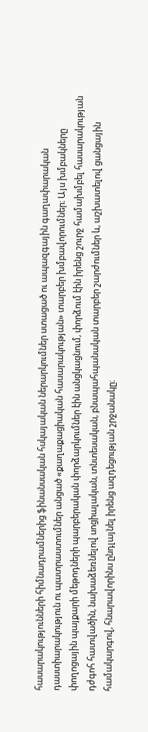հասարակությունների հիմնադրամներից ֆինանսական հսկայական ներարկումներ ստացած ու ապազգային գաղափարական դաստիարակություն ու պատրաստումներ անցած «քաղաքացիական հասարակության» տարբեր խմբավորումներ։ Այս խմբակները փողոցային պայքարի մեթոդների պարբերական փորձարկումներ էին անցկացնում, փորձում էին իրենց շուրջ համախմբել հասարակության դժգոհ հատվածին, նախաձեռնելով սոցիալական, տնտեսական, բնապահպանական տարբեր շարժումներ և, աշխատելով ցանցային համակարգով, հնարավորինս ընդլայնել իրենց ազդեցության շրջանակը։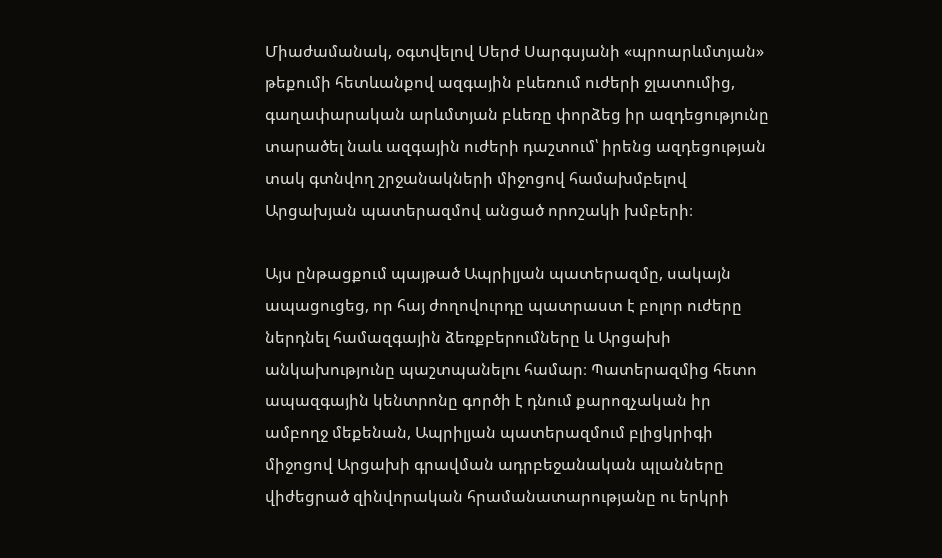Միաժամանակ, օգտվելով Սերժ Սարգսյանի «պրոարևմտյան» թեքումի հետևանքով ազգային բևեռում ուժերի ջլատումից, գաղափարական արևմտյան բևեռը փորձեց իր ազդեցությունը տարածել նաև ազգային ուժերի դաշտում՝ իրենց ազդեցության տակ գտնվող շրջանակների միջոցով համախմբելով Արցախյան պատերազմով անցած որոշակի խմբերի։

Այս ընթացքում պայթած Ապրիլյան պատերազմը, սակայն ապացուցեց, որ հայ ժողովուրդը պատրաստ է բոլոր ուժերը ներդնել համազգային ձեռքբերումները և Արցախի անկախությունը պաշտպանելու համար։ Պատերազմից հետո ապազգային կենտրոնը գործի է դնում քարոզչական իր ամբողջ մեքենան, Ապրիլյան պատերազմում բլիցկրիգի միջոցով Արցախի գրավման ադրբեջանական պլանները վիժեցրած զինվորական հրամանատարությանը ու երկրի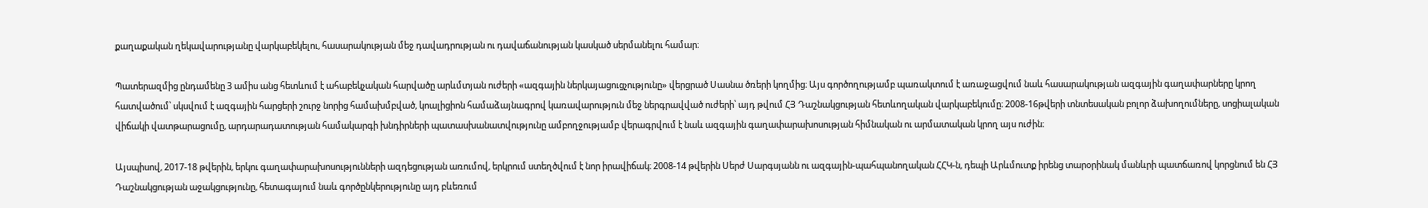քաղաքական ղեկավարությանը վարկաբեկելու, հասարակության մեջ դավադրության ու դավաճանության կասկած սերմանելու համար։

Պատերազմից ընդամենը 3 ամիս անց հետևում է ահաբեկչական հարվածը արևմտյան ուժերի «ազգային ներկայացուցչությունը» վերցրած Սասնա ծռերի կողմից։ Այս գործողությամբ պառակտում է առաջացվում նաև հասարակության ազգային գաղափարները կրող հատվածում՝ սկսվում է ազգային հարցերի շուրջ նորից համախմբված, կոալիցիոն համաձայնագրով կառավարություն մեջ ներգրավված ուժերի՝ այդ թվում ՀՅ Դաշնակցության հետևողական վարկաբեկումը։ 2008-16թվերի տնտեսական բոլոր ձախողումները, սոցիալական վիճակի վատթարացումը, արդարադատության համակարգի խնդիրների պատասխանատվությունը ամբողջությամբ վերագրվում է նաև ազգային գաղափարախոսության հիմնական ու արմատական կրող այս ուժին։

Այսպիսով, 2017-18 թվերին, երկու գաղափարախոսությունների ազդեցության առումով, երկրում ստեղծվում է նոր իրավիճակ։ 2008-14 թվերին Սերժ Սարգսյանն ու ազգային-պահպանողական ՀՀԿ-ն, դեպի Արևմուտք իրենց տարօրինակ մանևրի պատճառով կորցնում են ՀՅ Դաշնակցության աջակցությունը, հետագայում նաև գործընկերությունը այդ բևեռում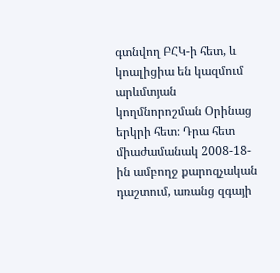գտնվող ԲՀԿ-ի հետ, և կոալիցիա են կազմում արևմտյան կողմնորոշման Օրինաց երկրի հետ։ Դրա հետ միաժամանակ 2008-18-ին ամբողջ քարոզչական դաշտում, առանց զգայի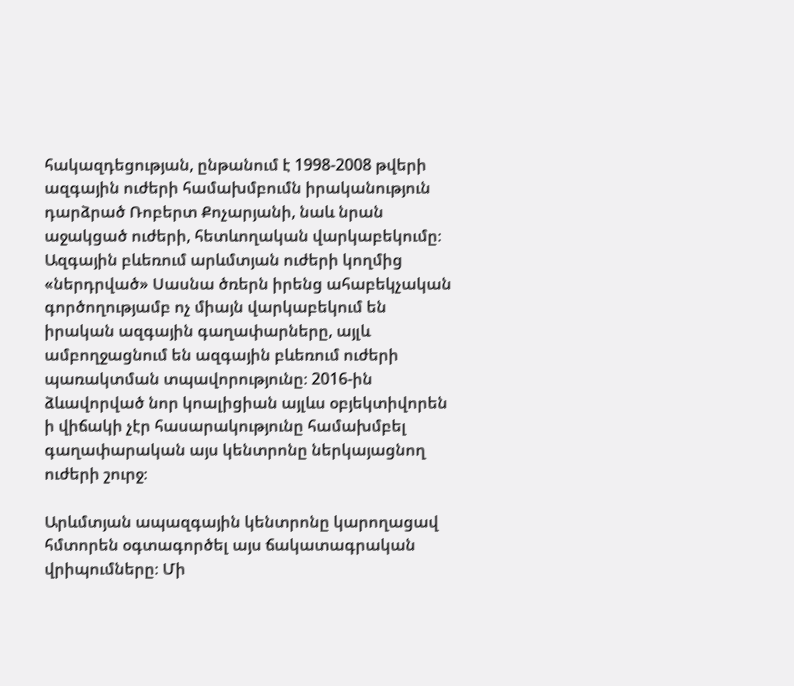հակազդեցության, ընթանում է 1998-2008 թվերի ազգային ուժերի համախմբումն իրականություն դարձրած Ռոբերտ Քոչարյանի, նաև նրան աջակցած ուժերի, հետևողական վարկաբեկումը։ Ազգային բևեռում արևմտյան ուժերի կողմից «ներդրված» Սասնա ծռերն իրենց ահաբեկչական գործողությամբ ոչ միայն վարկաբեկում են իրական ազգային գաղափարները, այլև ամբողջացնում են ազգային բևեռում ուժերի պառակտման տպավորությունը։ 2016-ին ձևավորված նոր կոալիցիան այլևս օբյեկտիվորեն ի վիճակի չէր հասարակությունը համախմբել գաղափարական այս կենտրոնը ներկայացնող ուժերի շուրջ։

Արևմտյան ապազգային կենտրոնը կարողացավ հմտորեն օգտագործել այս ճակատագրական վրիպումները։ Մի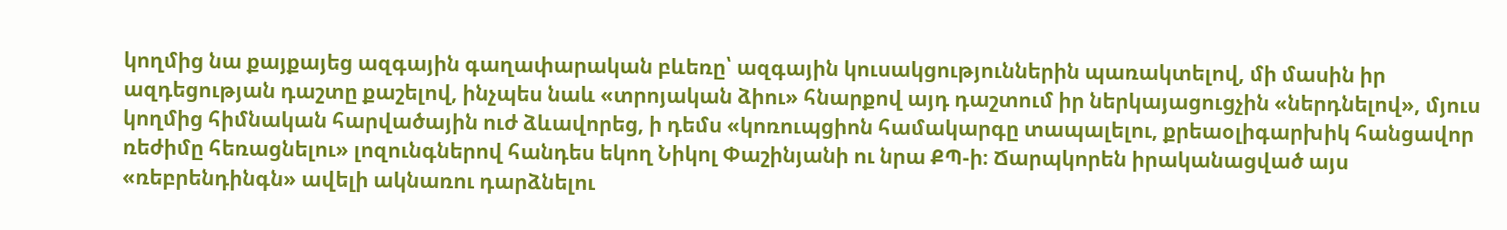կողմից նա քայքայեց ազգային գաղափարական բևեռը՝ ազգային կուսակցություններին պառակտելով, մի մասին իր ազդեցության դաշտը քաշելով, ինչպես նաև «տրոյական ձիու» հնարքով այդ դաշտում իր ներկայացուցչին «ներդնելով», մյուս կողմից հիմնական հարվածային ուժ ձևավորեց, ի դեմս «կոռուպցիոն համակարգը տապալելու, քրեաօլիգարխիկ հանցավոր ռեժիմը հեռացնելու» լոզունգներով հանդես եկող Նիկոլ Փաշինյանի ու նրա ՔՊ-ի։ Ճարպկորեն իրականացված այս «ռեբրենդինգն» ավելի ակնառու դարձնելու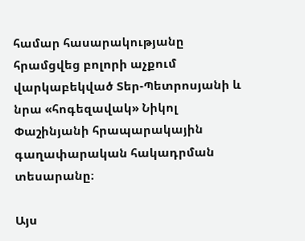համար հասարակությանը հրամցվեց բոլորի աչքում վարկաբեկված Տեր-Պետրոսյանի և նրա «հոգեզավակ» Նիկոլ Փաշինյանի հրապարակային գաղափարական հակադրման տեսարանը։

Այս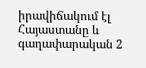իրավիճակում էլ Հայաստանը և գաղափարական 2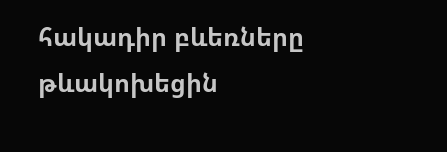հակադիր բևեռները թևակոխեցին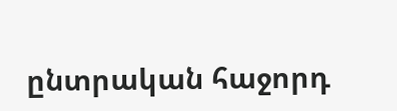ընտրական հաջորդ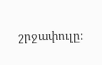շրջափուլը։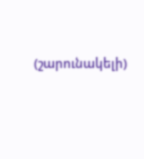(շարունակելի)